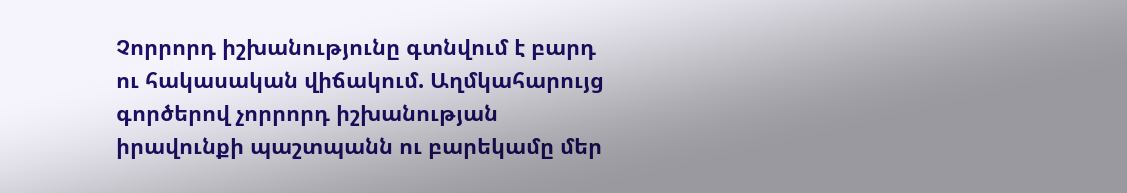Չորրորդ իշխանությունը գտնվում է բարդ ու հակասական վիճակում. Աղմկահարույց գործերով չորրորդ իշխանության իրավունքի պաշտպանն ու բարեկամը մեր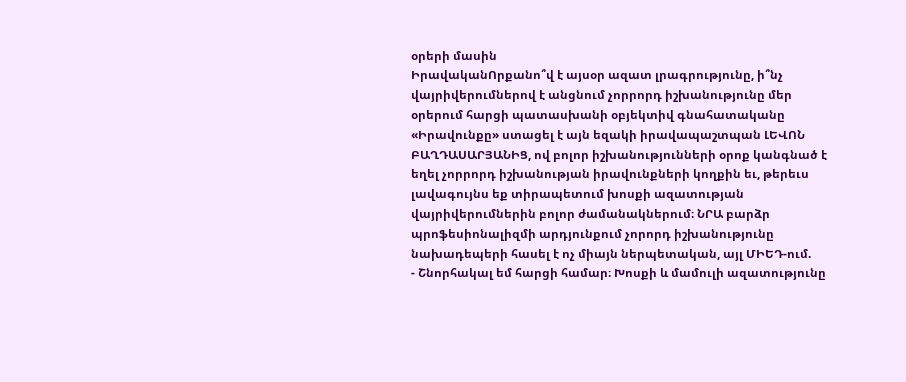օրերի մասին
ԻրավականՈրքանո՞վ է այսօր ազատ լրագրությունը, ի՞նչ վայրիվերումներով է անցնում չորրորդ իշխանությունը մեր օրերում հարցի պատասխանի օբյեկտիվ գնահատականը «Իրավունքը» ստացել է այն եզակի իրավապաշտպան ԼԵՎՈՆ ԲԱՂԴԱՍԱՐՅԱՆԻՑ, ով բոլոր իշխանությունների օրոք կանգնած է եղել չորրորդ իշխանության իրավունքների կողքին եւ, թերեւս լավագույնս եք տիրապետում խոսքի ազատության վայրիվերումներին բոլոր ժամանակներում։ ՆՐԱ բարձր պրոֆեսիոնալիզմի արդյունքում չորորդ իշխանությունը նախադեպերի հասել է ոչ միայն ներպետական, այլ ՄԻԵԴ-ում.
- Շնորհակալ եմ հարցի համար։ Խոսքի և մամուլի ազատությունը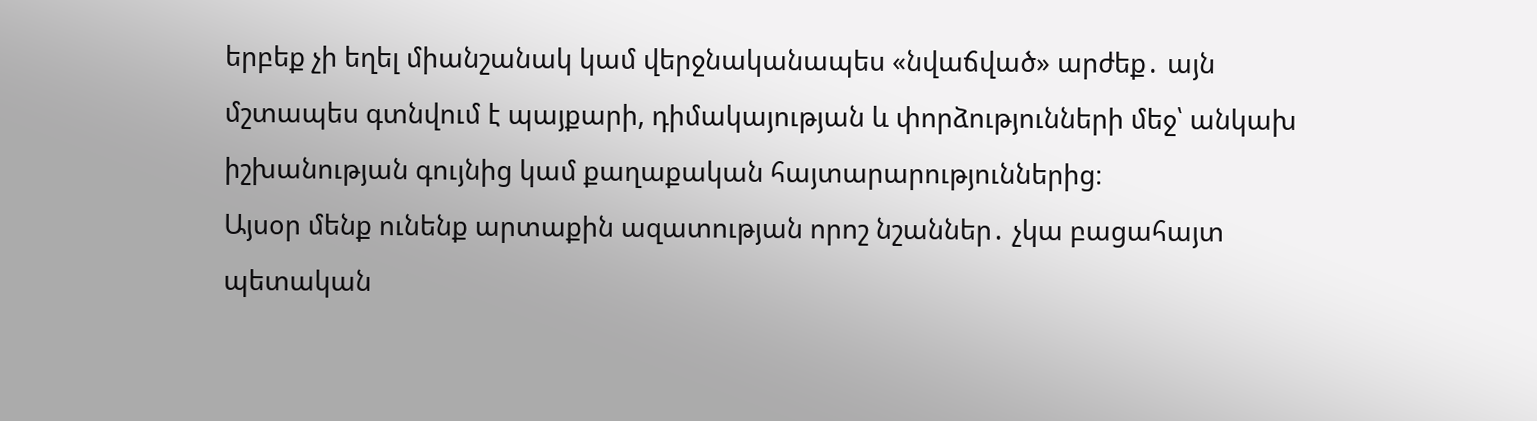երբեք չի եղել միանշանակ կամ վերջնականապես «նվաճված» արժեք․ այն մշտապես գտնվում է պայքարի, դիմակայության և փորձությունների մեջ՝ անկախ իշխանության գույնից կամ քաղաքական հայտարարություններից։
Այսօր մենք ունենք արտաքին ազատության որոշ նշաններ․ չկա բացահայտ պետական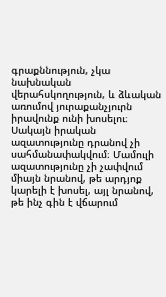գրաքննություն, չկա նախնական վերահսկողություն, և ձևական առումով յուրաքանչյուրն իրավունք ունի խոսելու։ Սակայն իրական ազատությունը դրանով չի սահմանափակվում։ Մամուլի ազատությունը չի չափվում միայն նրանով, թե արդյոք կարելի է խոսել, այլ նրանով, թե ինչ գին է վճարում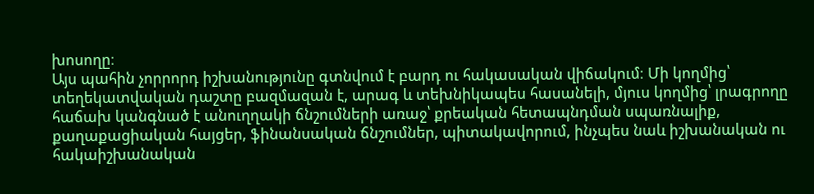խոսողը։
Այս պահին չորրորդ իշխանությունը գտնվում է բարդ ու հակասական վիճակում։ Մի կողմից՝ տեղեկատվական դաշտը բազմազան է, արագ և տեխնիկապես հասանելի, մյուս կողմից՝ լրագրողը հաճախ կանգնած է անուղղակի ճնշումների առաջ՝ քրեական հետապնդման սպառնալիք, քաղաքացիական հայցեր, ֆինանսական ճնշումներ, պիտակավորում, ինչպես նաև իշխանական ու հակաիշխանական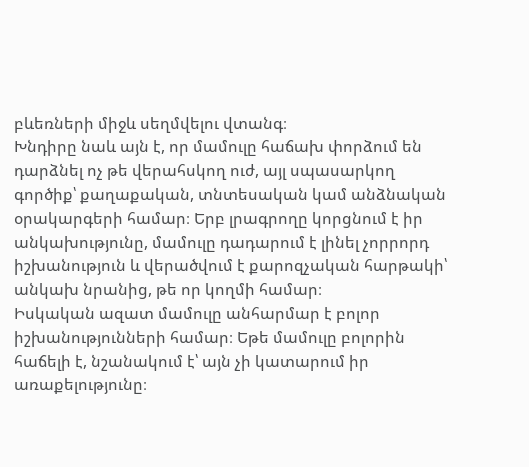բևեռների միջև սեղմվելու վտանգ։
Խնդիրը նաև այն է, որ մամուլը հաճախ փորձում են դարձնել ոչ թե վերահսկող ուժ, այլ սպասարկող գործիք՝ քաղաքական, տնտեսական կամ անձնական օրակարգերի համար։ Երբ լրագրողը կորցնում է իր անկախությունը, մամուլը դադարում է լինել չորրորդ իշխանություն և վերածվում է քարոզչական հարթակի՝ անկախ նրանից, թե որ կողմի համար։
Իսկական ազատ մամուլը անհարմար է բոլոր իշխանությունների համար։ Եթե մամուլը բոլորին հաճելի է, նշանակում է՝ այն չի կատարում իր առաքելությունը։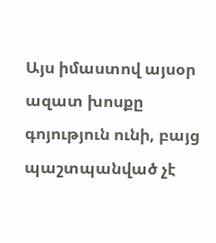Այս իմաստով այսօր ազատ խոսքը գոյություն ունի, բայց պաշտպանված չէ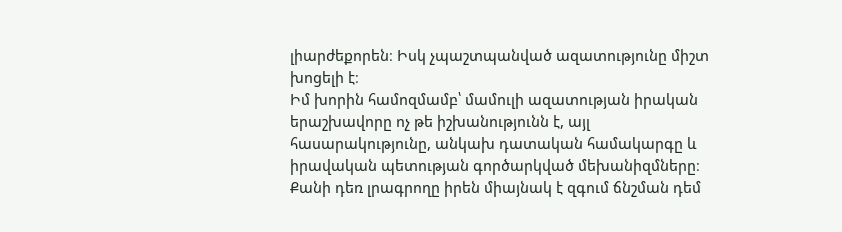լիարժեքորեն։ Իսկ չպաշտպանված ազատությունը միշտ խոցելի է։
Իմ խորին համոզմամբ՝ մամուլի ազատության իրական երաշխավորը ոչ թե իշխանությունն է, այլ հասարակությունը, անկախ դատական համակարգը և իրավական պետության գործարկված մեխանիզմները։ Քանի դեռ լրագրողը իրեն միայնակ է զգում ճնշման դեմ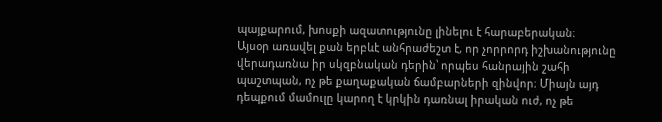պայքարում, խոսքի ազատությունը լինելու է հարաբերական։
Այսօր առավել քան երբևէ անհրաժեշտ է, որ չորրորդ իշխանությունը վերադառնա իր սկզբնական դերին՝ որպես հանրային շահի պաշտպան, ոչ թե քաղաքական ճամբարների զինվոր։ Միայն այդ դեպքում մամուլը կարող է կրկին դառնալ իրական ուժ, ոչ թե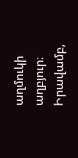աղմուկի աղբյուր։
Իրավամբ,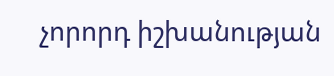չորորդ իշխանության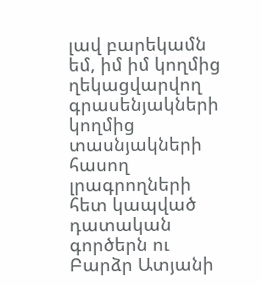լավ բարեկամն եմ, իմ իմ կողմից ղեկացվարվող գրասենյակների կողմից տասնյակների հասող լրագրողների հետ կապված դատական գործերն ու Բարձր Ատյանի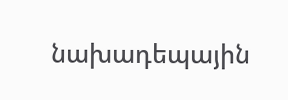նախադեպային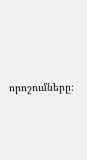որոշումները։